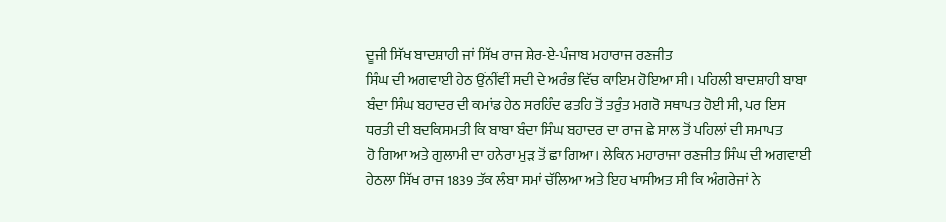ਦੂਜੀ ਸਿੱਖ ਬਾਦਸ਼ਾਹੀ ਜਾਂ ਸਿੱਖ ਰਾਜ ਸ਼ੇਰ-ਏ-ਪੰਜਾਬ ਮਹਾਰਾਜ ਰਣਜੀਤ
ਸਿੰਘ ਦੀ ਅਗਵਾਈ ਹੇਠ ਉਂਨੀਂਵੀਂ ਸਦੀ ਦੇ ਅਰੰਭ ਵਿੱਚ ਕਾਇਮ ਹੋਇਆ ਸੀ। ਪਹਿਲੀ ਬਾਦਸ਼ਾਹੀ ਬਾਬਾ
ਬੰਦਾ ਸਿੰਘ ਬਹਾਦਰ ਦੀ ਕਮਾਂਡ ਹੇਠ ਸਰਹਿੰਦ ਫਤਹਿ ਤੋਂ ਤਰੁੰਤ ਮਗਰੋ ਸਥਾਪਤ ਹੋਈ ਸੀ, ਪਰ ਇਸ
ਧਰਤੀ ਦੀ ਬਦਕਿਸਮਤੀ ਕਿ ਬਾਬਾ ਬੰਦਾ ਸਿੰਘ ਬਹਾਦਰ ਦਾ ਰਾਜ ਛੇ ਸਾਲ ਤੋਂ ਪਹਿਲਾਂ ਦੀ ਸਮਾਪਤ
ਹੋ ਗਿਆ ਅਤੇ ਗੁਲਾਮੀ ਦਾ ਹਨੇਰਾ ਮੁੜ ਤੋਂ ਛਾ ਗਿਆ। ਲੇਕਿਨ ਮਹਾਰਾਜਾ ਰਣਜੀਤ ਸਿੰਘ ਦੀ ਅਗਵਾਈ
ਹੇਠਲਾ ਸਿੱਖ ਰਾਜ 1839 ਤੱਕ ਲੰਬਾ ਸਮਾਂ ਚੱਲਿਆ ਅਤੇ ਇਹ ਖਾਸੀਅਤ ਸੀ ਕਿ ਅੰਗਰੇਜਾਂ ਨੇ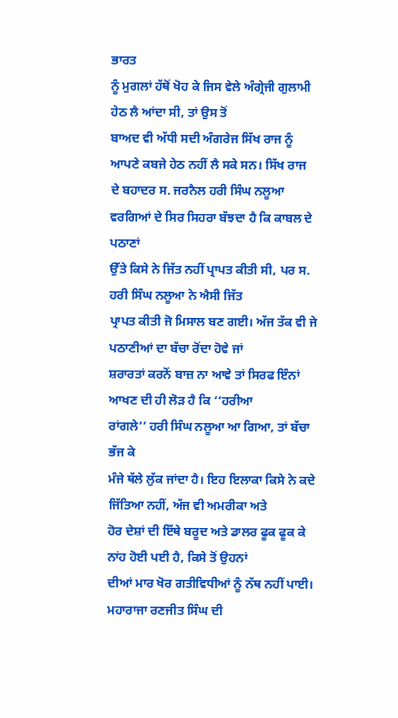ਭਾਰਤ
ਨੂੰ ਮੁਗਲਾਂ ਹੱਥੋਂ ਖੋਹ ਕੇ ਜਿਸ ਵੇਲੇ ਅੰਗ੍ਰੇਜੀ ਗੁਲਾਮੀ ਹੇਠ ਲੈ ਆਂਦਾ ਸੀ, ਤਾਂ ਉਸ ਤੋਂ
ਬਾਅਦ ਵੀ ਅੱਧੀ ਸਦੀ ਅੰਗਰੇਜ ਸਿੱਖ ਰਾਜ ਨੂੰ ਆਪਣੇ ਕਬਜੇ ਹੇਠ ਨਹੀਂ ਲੈ ਸਕੇ ਸਨ। ਸਿੱਖ ਰਾਜ
ਦੇ ਬਹਾਦਰ ਸ. ਜਰਨੈਲ ਹਰੀ ਸਿੰਘ ਨਲੂਆ ਵਰਗਿਆਂ ਦੇ ਸਿਰ ਸਿਹਰਾ ਬੱਝਦਾ ਹੈ ਕਿ ਕਾਬਲ ਦੇ ਪਠਾਣਾਂ
ਉੱਤੇ ਕਿਸੇ ਨੇ ਜਿੱਤ ਨਹੀਂ ਪ੍ਰਾਪਤ ਕੀਤੀ ਸੀ, ਪਰ ਸ. ਹਰੀ ਸਿੰਘ ਨਲੂਆ ਨੇ ਐਸੀ ਜਿੱਤ
ਪ੍ਰਾਪਤ ਕੀਤੀ ਜੋ ਮਿਸਾਲ ਬਣ ਗਈ। ਅੱਜ ਤੱਕ ਵੀ ਜੇ ਪਠਾਣੀਆਂ ਦਾ ਬੱਚਾ ਰੋਂਦਾ ਹੋਵੇ ਜਾਂ
ਸ਼ਰਾਰਤਾਂ ਕਰਨੋਂ ਬਾਜ਼ ਨਾ ਆਵੇ ਤਾਂ ਸਿਰਫ ਇੰਨਾਂ ਆਖਣ ਦੀ ਹੀ ਲੋੜ ਹੈ ਕਿ ‘‘ਹਰੀਆ
ਰਾਂਗਲੇ’’ ਹਰੀ ਸਿੰਘ ਨਲੂਆ ਆ ਗਿਆ, ਤਾਂ ਬੱਚਾ ਭੱਜ ਕੇ
ਮੰਜੇ ਥੱਲੇ ਲੁੱਕ ਜਾਂਦਾ ਹੈ। ਇਹ ਇਲਾਕਾ ਕਿਸੇ ਨੇ ਕਦੇ ਜਿੱਤਿਆ ਨਹੀਂ, ਅੱਜ ਵੀ ਅਮਰੀਕਾ ਅਤੇ
ਹੋਰ ਦੇਸ਼ਾਂ ਦੀ ਇੱਥੇ ਬਰੂਦ ਅਤੇ ਡਾਲਰ ਫੂਕ ਫੂਕ ਕੇ ਨਾਂਹ ਹੋਈ ਪਈ ਹੈ, ਕਿਸੇ ਤੋਂ ਉਹਨਾਂ
ਦੀਆਂ ਮਾਰ ਖੋਰ ਗਤੀਵਿਧੀਆਂ ਨੂੰ ਨੱਥ ਨਹੀਂ ਪਾਈ।
ਮਹਾਰਾਜਾ ਰਣਜੀਤ ਸਿੰਘ ਦੀ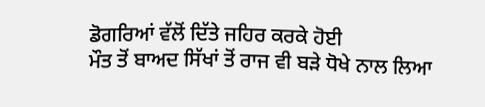ਡੋਗਰਿਆਂ ਵੱਲੋਂ ਦਿੱਤੇ ਜਹਿਰ ਕਰਕੇ ਹੋਈ
ਮੌਤ ਤੋਂ ਬਾਅਦ ਸਿੱਖਾਂ ਤੋਂ ਰਾਜ ਵੀ ਬੜੇ ਧੋਖੇ ਨਾਲ ਲਿਆ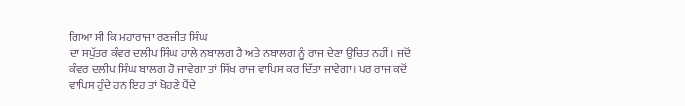ਗਿਆ ਸੀ ਕਿ ਮਹਾਰਾਜਾ ਰਣਜੀਤ ਸਿੰਘ
ਦਾ ਸਪੁੱਤਰ ਕੰਵਰ ਦਲੀਪ ਸਿੰਘ ਹਾਲੇ ਨਬਾਲਗ ਹੈ ਅਤੇ ਨਬਾਲਗ ਨੂੰ ਰਾਜ ਦੇਣਾ ਉਚਿਤ ਨਹੀਂ। ਜਦੋਂ
ਕੰਵਰ ਦਲੀਪ ਸਿੰਘ ਬਾਲਗ ਹੋ ਜਾਵੇਗਾ ਤਾਂ ਸਿੱਖ ਰਾਜ ਵਾਪਿਸ ਕਰ ਦਿੱਤਾ ਜਾਵੇਗਾ। ਪਰ ਰਾਜ ਕਦੋਂ
ਵਾਪਿਸ ਹੁੰਦੇ ਹਨ ਇਹ ਤਾਂ ਖੋਹਣੇ ਪੈਂਦੇ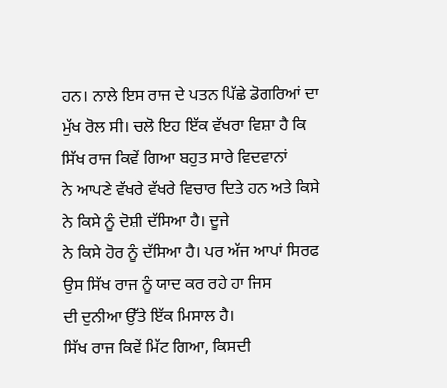ਹਨ। ਨਾਲੇ ਇਸ ਰਾਜ ਦੇ ਪਤਨ ਪਿੱਛੇ ਡੋਗਰਿਆਂ ਦਾ
ਮੁੱਖ ਰੋਲ ਸੀ। ਚਲੋ ਇਹ ਇੱਕ ਵੱਖਰਾ ਵਿਸ਼ਾ ਹੈ ਕਿ ਸਿੱਖ ਰਾਜ ਕਿਵੇਂ ਗਿਆ ਬਹੁਤ ਸਾਰੇ ਵਿਦਵਾਨਾਂ
ਨੇ ਆਪਣੇ ਵੱਖਰੇ ਵੱਖਰੇ ਵਿਚਾਰ ਦਿਤੇ ਹਨ ਅਤੇ ਕਿਸੇ ਨੇ ਕਿਸੇ ਨੂੰ ਦੋਸ਼ੀ ਦੱਸਿਆ ਹੈ। ਦੂਜੇ
ਨੇ ਕਿਸੇ ਹੋਰ ਨੂੰ ਦੱਸਿਆ ਹੈ। ਪਰ ਅੱਜ ਆਪਾਂ ਸਿਰਫ ਉਸ ਸਿੱਖ ਰਾਜ ਨੂੰ ਯਾਦ ਕਰ ਰਹੇ ਹਾ ਜਿਸ
ਦੀ ਦੁਨੀਆ ਉੱਤੇ ਇੱਕ ਮਿਸਾਲ ਹੈ।
ਸਿੱਖ ਰਾਜ ਕਿਵੇਂ ਮਿੱਟ ਗਿਆ, ਕਿਸਦੀ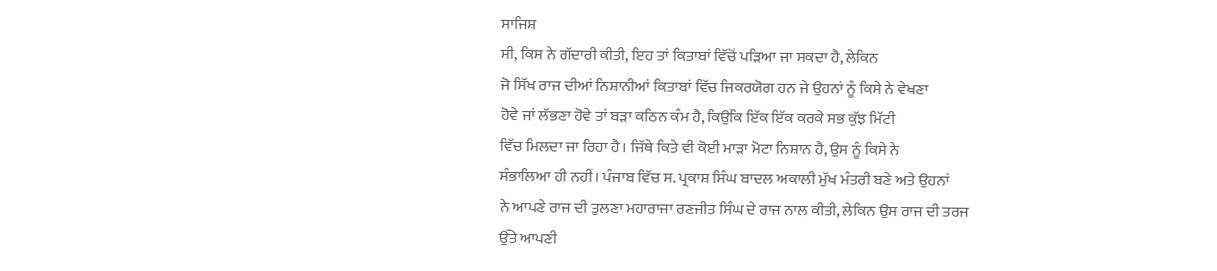ਸਾਜਿਸ਼
ਸੀ, ਕਿਸ ਨੇ ਗੱਦਾਰੀ ਕੀਤੀ, ਇਹ ਤਾਂ ਕਿਤਾਬਾਂ ਵਿੱਚੋਂ ਪੜਿਆ ਜਾ ਸਕਦਾ ਹੈ, ਲੇਕਿਨ
ਜੋ ਸਿੱਖ ਰਾਜ ਦੀਆਂ ਨਿਸ਼ਾਨੀਆਂ ਕਿਤਾਬਾਂ ਵਿੱਚ ਜਿਕਰਯੋਗ ਹਨ ਜੇ ਉਹਨਾਂ ਨੂੰ ਕਿਸੇ ਨੇ ਵੇਖਣਾ
ਹੋਵੇ ਜਾਂ ਲੱਭਣਾ ਹੋਵੇ ਤਾਂ ਬੜਾ ਕਠਿਨ ਕੰਮ ਹੈ, ਕਿਉਂਕਿ ਇੱਕ ਇੱਕ ਕਰਕੇ ਸਭ ਕੁੱਝ ਮਿੱਟੀ
ਵਿੱਚ ਮਿਲਦਾ ਜਾ ਰਿਹਾ ਹੈ। ਜਿੱਥੇ ਕਿਤੇ ਵੀ ਕੋਈ ਮਾੜਾ ਮੋਟਾ ਨਿਸ਼ਾਨ ਹੈ, ਉਸ ਨੂੰ ਕਿਸੇ ਨੇ
ਸੰਭਾਲਿਆ ਹੀ ਨਹੀਂ। ਪੰਜਾਬ ਵਿੱਚ ਸ. ਪ੍ਰਕਾਸ਼ ਸਿੰਘ ਬਾਦਲ ਅਕਾਲੀ ਮੁੱਖ ਮੰਤਰੀ ਬਣੇ ਅਤੇ ਉਹਨਾਂ
ਨੇ ਆਪਣੇ ਰਾਜ ਦੀ ਤੁਲਣਾ ਮਹਾਰਾਜਾ ਰਣਜੀਤ ਸਿੰਘ ਦੇ ਰਾਜ ਨਾਲ ਕੀਤੀ, ਲੇਕਿਨ ਉਸ ਰਾਜ ਦੀ ਤਰਜ
ਉੱਤੇ ਆਪਣੀ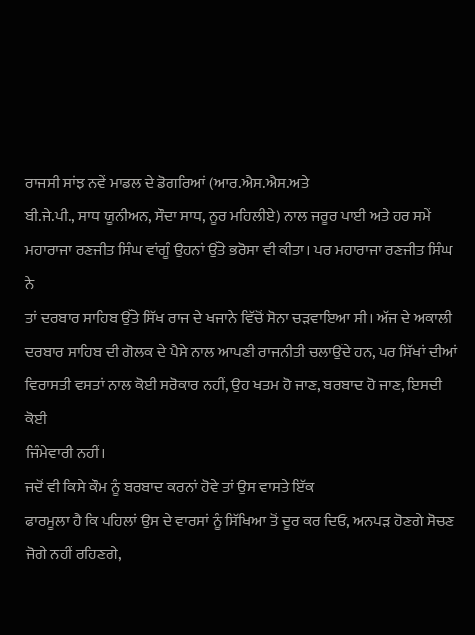ਰਾਜਸੀ ਸਾਂਝ ਨਵੇਂ ਮਾਡਲ ਦੇ ਡੋਗਰਿਆਂ (ਆਰ.ਐਸ.ਐਸ.ਅਤੇ
ਬੀ.ਜੇ.ਪੀ., ਸਾਧ ਯੂਨੀਅਨ, ਸੌਦਾ ਸਾਧ, ਨੂਰ ਮਹਿਲੀਏ) ਨਾਲ ਜਰੂਰ ਪਾਈ ਅਤੇ ਹਰ ਸਮੇਂ
ਮਹਾਰਾਜਾ ਰਣਜੀਤ ਸਿੰਘ ਵਾਂਗੂੰ ਉਹਨਾਂ ਉੱਤੇ ਭਰੋਸਾ ਵੀ ਕੀਤਾ। ਪਰ ਮਹਾਰਾਜਾ ਰਣਜੀਤ ਸਿੰਘ ਨੇ
ਤਾਂ ਦਰਬਾਰ ਸਾਹਿਬ ਉੱਤੇ ਸਿੱਖ ਰਾਜ ਦੇ ਖਜਾਨੇ ਵਿੱਚੋਂ ਸੋਨਾ ਚੜਵਾਇਆ ਸੀ। ਅੱਜ ਦੇ ਅਕਾਲੀ
ਦਰਬਾਰ ਸਾਹਿਬ ਦੀ ਗੋਲਕ ਦੇ ਪੈਸੇ ਨਾਲ ਆਪਣੀ ਰਾਜਨੀਤੀ ਚਲਾਉਂਦੇ ਹਨ, ਪਰ ਸਿੱਖਾਂ ਦੀਆਂ
ਵਿਰਾਸਤੀ ਵਸਤਾਂ ਨਾਲ ਕੋਈ ਸਰੋਕਾਰ ਨਹੀਂ, ਉਹ ਖਤਮ ਹੋ ਜਾਣ, ਬਰਬਾਦ ਹੋ ਜਾਣ, ਇਸਦੀ ਕੋਈ
ਜਿੰਮੇਵਾਰੀ ਨਹੀਂ।
ਜਦੋਂ ਵੀ ਕਿਸੇ ਕੌਮ ਨੂੰ ਬਰਬਾਦ ਕਰਨਾਂ ਹੋਵੇ ਤਾਂ ਉਸ ਵਾਸਤੇ ਇੱਕ
ਫਾਰਮੂਲਾ ਹੈ ਕਿ ਪਹਿਲਾਂ ਉਸ ਦੇ ਵਾਰਸਾਂ ਨੂੰ ਸਿੱਖਿਆ ਤੋਂ ਦੂਰ ਕਰ ਦਿਓ, ਅਨਪੜ ਹੋਣਗੇ ਸੋਚਣ
ਜੋਗੇ ਨਹੀਂ ਰਹਿਣਗੇ,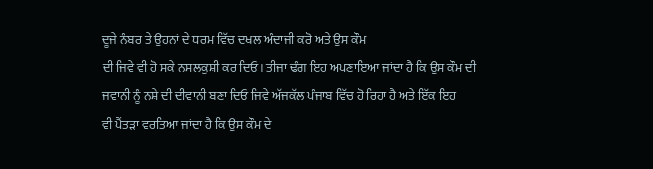ਦੂਜੇ ਨੰਬਰ ਤੇ ਉਹਨਾਂ ਦੇ ਧਰਮ ਵਿੱਚ ਦਖਲ ਅੰਦਾਜੀ ਕਰੋ ਅਤੇ ਉਸ ਕੌਮ
ਦੀ ਜਿਵੇ ਵੀ ਹੋ ਸਕੇ ਨਸਲਕੁਸ਼ੀ ਕਰ ਦਿਓ। ਤੀਜਾ ਢੰਗ ਇਹ ਅਪਣਾਇਆ ਜਾਂਦਾ ਹੈ ਕਿ ਉਸ ਕੌਮ ਦੀ
ਜਵਾਨੀ ਨੂੰ ਨਸ਼ੇ ਦੀ ਦੀਵਾਨੀ ਬਣਾ ਦਿਓ ਜਿਵੇ ਅੱਜਕੱਲ ਪੰਜਾਬ ਵਿੱਚ ਹੋ ਰਿਹਾ ਹੈ ਅਤੇ ਇੱਕ ਇਹ
ਵੀ ਪੈਂਤੜਾ ਵਰਤਿਆ ਜਾਂਦਾ ਹੈ ਕਿ ਉਸ ਕੌਮ ਦੇ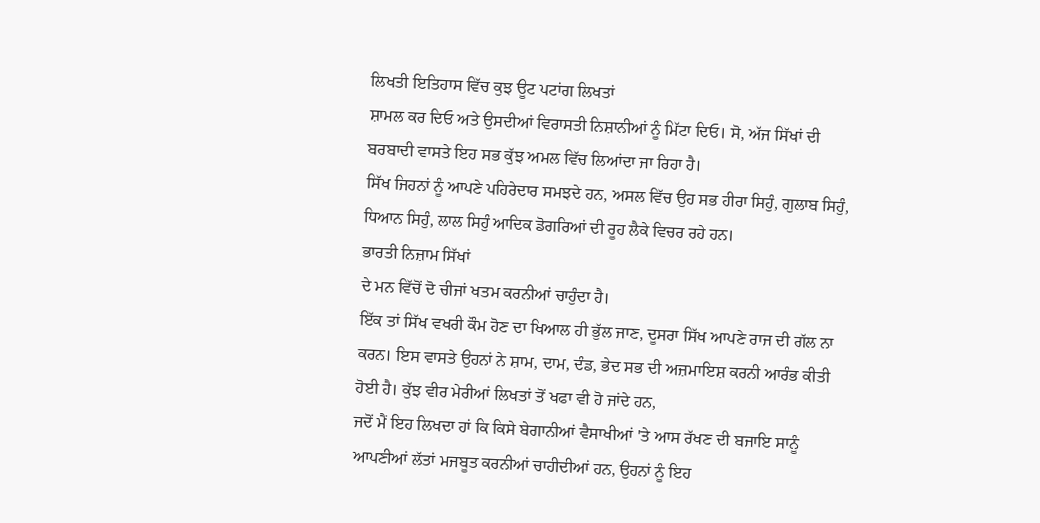ਲਿਖਤੀ ਇਤਿਹਾਸ ਵਿੱਚ ਕੁਝ ਊਟ ਪਟਾਂਗ ਲਿਖਤਾਂ
ਸ਼ਾਮਲ ਕਰ ਦਿਓ ਅਤੇ ਉਸਦੀਆਂ ਵਿਰਾਸਤੀ ਨਿਸ਼ਾਨੀਆਂ ਨੂੰ ਮਿੱਟਾ ਦਿਓ। ਸੋ, ਅੱਜ ਸਿੱਖਾਂ ਦੀ
ਬਰਬਾਦੀ ਵਾਸਤੇ ਇਹ ਸਭ ਕੁੱਝ ਅਮਲ ਵਿੱਚ ਲਿਆਂਦਾ ਜਾ ਰਿਹਾ ਹੈ।
ਸਿੱਖ ਜਿਹਨਾਂ ਨੂੰ ਆਪਣੇ ਪਹਿਰੇਦਾਰ ਸਮਝਦੇ ਹਨ, ਅਸਲ ਵਿੱਚ ਉਹ ਸਭ ਹੀਰਾ ਸਿਹੁੰ, ਗੁਲਾਬ ਸਿਹੁੰ,
ਧਿਆਨ ਸਿਹੁੰ, ਲਾਲ ਸਿਹੁੰ ਆਦਿਕ ਡੋਗਰਿਆਂ ਦੀ ਰੂਹ ਲੈਕੇ ਵਿਚਰ ਰਹੇ ਹਨ।
ਭਾਰਤੀ ਨਿਜ਼ਾਮ ਸਿੱਖਾਂ
ਦੇ ਮਨ ਵਿੱਚੋਂ ਦੋ ਚੀਜਾਂ ਖਤਮ ਕਰਨੀਆਂ ਚਾਹੁੰਦਾ ਹੈ।
ਇੱਕ ਤਾਂ ਸਿੱਖ ਵਖਰੀ ਕੌਮ ਹੋਣ ਦਾ ਖਿਆਲ ਹੀ ਭੁੱਲ ਜਾਣ, ਦੂਸਰਾ ਸਿੱਖ ਆਪਣੇ ਰਾਜ ਦੀ ਗੱਲ ਨਾ
ਕਰਨ। ਇਸ ਵਾਸਤੇ ਉਹਨਾਂ ਨੇ ਸ਼ਾਮ, ਦਾਮ, ਦੰਡ, ਭੇਦ ਸਭ ਦੀ ਅਜ਼ਮਾਇਸ਼ ਕਰਨੀ ਆਰੰਭ ਕੀਤੀ
ਹੋਈ ਹੈ। ਕੁੱਝ ਵੀਰ ਮੇਰੀਆਂ ਲਿਖਤਾਂ ਤੋਂ ਖਫਾ ਵੀ ਹੋ ਜਾਂਦੇ ਹਨ,
ਜਦੋਂ ਮੈਂ ਇਹ ਲਿਖਦਾ ਹਾਂ ਕਿ ਕਿਸੇ ਬੇਗਾਨੀਆਂ ਵੈਸਾਖੀਆਂ 'ਤੇ ਆਸ ਰੱਖਣ ਦੀ ਬਜਾਇ ਸਾਨੂੰ
ਆਪਣੀਆਂ ਲੱਤਾਂ ਮਜਬੂਤ ਕਰਨੀਆਂ ਚਾਹੀਦੀਆਂ ਹਨ, ਉਹਨਾਂ ਨੂੰ ਇਹ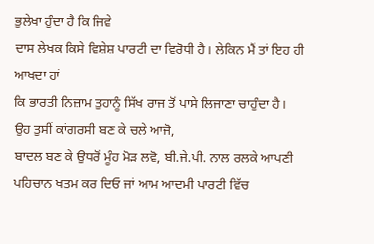ਭੁਲੇਖਾ ਹੁੰਦਾ ਹੈ ਕਿ ਜਿਵੇ
ਦਾਸ ਲੇਖਕ ਕਿਸੇ ਵਿਸ਼ੇਸ਼ ਪਾਰਟੀ ਦਾ ਵਿਰੋਧੀ ਹੈ। ਲੇਕਿਨ ਮੈਂ ਤਾਂ ਇਹ ਹੀ ਆਖਦਾ ਹਾਂ
ਕਿ ਭਾਰਤੀ ਨਿਜ਼ਾਮ ਤੁਹਾਨੂੰ ਸਿੱਖ ਰਾਜ ਤੋਂ ਪਾਸੇ ਲਿਜਾਣਾ ਚਾਹੁੰਦਾ ਹੈ।
ਉਹ ਤੁਸੀਂ ਕਾਂਗਰਸੀ ਬਣ ਕੇ ਚਲੇ ਆਜੋ,
ਬਾਦਲ ਬਣ ਕੇ ਉਧਰੋਂ ਮੂੰਹ ਮੋੜ ਲਵੋ, ਬੀ.ਜੇ.ਪੀ. ਨਾਲ ਰਲਕੇ ਆਪਣੀ
ਪਹਿਚਾਨ ਖਤਮ ਕਰ ਦਿਓ ਜਾਂ ਆਮ ਆਦਮੀ ਪਾਰਟੀ ਵਿੱਚ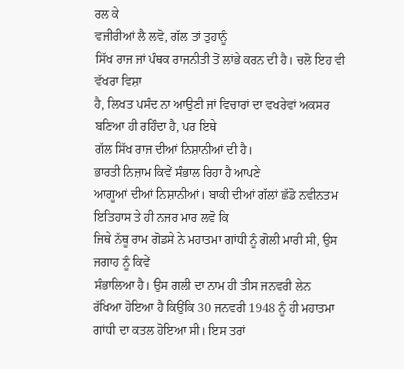ਰਲ ਕੇ
ਵਜੀਰੀਆਂ ਲੈ ਲਵੋ, ਗੱਲ ਤਾਂ ਤੁਹਾਨੂੰ
ਸਿੱਖ ਰਾਜ ਜਾਂ ਪੰਥਕ ਰਾਜਨੀਤੀ ਤੋਂ ਲਾਂਭੇ ਕਰਨ ਦੀ ਹੈ। ਚਲੋ ਇਹ ਵੀ ਵੱਖਰਾ ਵਿਸ਼ਾ
ਹੈ, ਲਿਖਤ ਪਸੰਦ ਨਾ ਆਉਣੀ ਜਾਂ ਵਿਚਾਰਾਂ ਦਾ ਵਖਰੇਵਾਂ ਅਕਸਰ ਬਣਿਆ ਹੀ ਰਹਿੰਦਾ ਹੈ, ਪਰ ਇਥੇ
ਗੱਲ ਸਿੱਖ ਰਾਜ ਦੀਆਂ ਨਿਸ਼ਾਨੀਆਂ ਦੀ ਹੈ।
ਭਾਰਤੀ ਨਿਜ਼ਾਮ ਕਿਵੇਂ ਸੰਭਾਲ ਰਿਹਾ ਹੈ ਆਪਣੇ
ਆਗੂਆਂ ਦੀਆਂ ਨਿਸ਼ਾਨੀਆਂ। ਬਾਕੀ ਦੀਆਂ ਗੱਲਾਂ ਛੱਡੋ ਨਵੀਨਤਮ ਇਤਿਹਾਸ ਤੇ ਹੀ ਨਜਰ ਮਾਰ ਲਵੋ ਕਿ
ਜਿਥੇ ਨੱਥੂ ਰਾਮ ਗੋਡਸੇ ਨੇ ਮਹਾਤਮਾ ਗਾਂਧੀ ਨੂੰ ਗੋਲੀ ਮਾਰੀ ਸੀ, ਉਸ ਜਗਾਹ ਨੂੰ ਕਿਵੇਂ
ਸੰਭਾਲਿਆ ਹੈ। ਉਸ ਗਲੀ ਦਾ ਨਾਮ ਹੀ ਤੀਸ ਜਨਵਰੀ ਲੇਨ
ਰੱਖਿਆ ਹੋਇਆ ਹੈ ਕਿਉਂਕਿ 30 ਜਨਵਰੀ 1948 ਨੂੰ ਹੀ ਮਹਾਤਮਾ ਗਾਂਧੀ ਦਾ ਕਤਲ ਹੋਇਆ ਸੀ। ਇਸ ਤਰਾਂ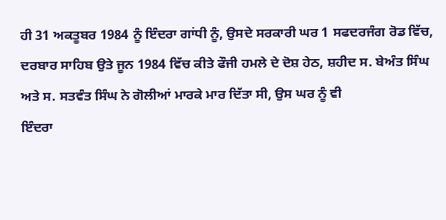ਹੀ 31 ਅਕਤੂਬਰ 1984 ਨੂੰ ਇੰਦਰਾ ਗਾਂਧੀ ਨੂੰ, ਉਸਦੇ ਸਰਕਾਰੀ ਘਰ 1 ਸਫਦਰਜੰਗ ਰੋਡ ਵਿੱਚ,
ਦਰਬਾਰ ਸਾਹਿਬ ਉਤੇ ਜੂਨ 1984 ਵਿੱਚ ਕੀਤੇ ਫੌਜੀ ਹਮਲੇ ਦੇ ਦੋਸ਼ ਹੇਠ, ਸ਼ਹੀਦ ਸ. ਬੇਅੰਤ ਸਿੰਘ
ਅਤੇ ਸ. ਸਤਵੰਤ ਸਿੰਘ ਨੇ ਗੋਲੀਆਂ ਮਾਰਕੇ ਮਾਰ ਦਿੱਤਾ ਸੀ, ਉਸ ਘਰ ਨੂੰ ਵੀ
ਇੰਦਰਾ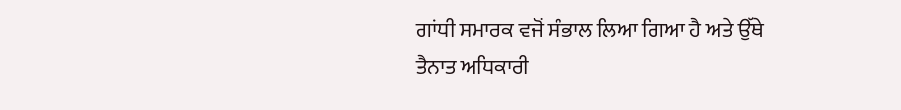ਗਾਂਧੀ ਸਮਾਰਕ ਵਜੋਂ ਸੰਭਾਲ ਲਿਆ ਗਿਆ ਹੈ ਅਤੇ ਉੱਥੇ
ਤੈਨਾਤ ਅਧਿਕਾਰੀ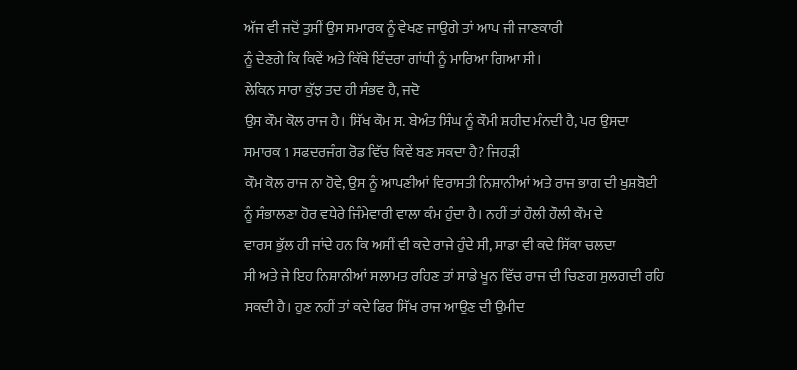ਅੱਜ ਵੀ ਜਦੋਂ ਤੁਸੀਂ ਉਸ ਸਮਾਰਕ ਨੂੰ ਵੇਖਣ ਜਾਉਗੇ ਤਾਂ ਆਪ ਜੀ ਜਾਣਕਾਰੀ
ਨੂੰ ਦੇਣਗੇ ਕਿ ਕਿਵੇਂ ਅਤੇ ਕਿੱਥੇ ਇੰਦਰਾ ਗਾਂਧੀ ਨੂੰ ਮਾਰਿਆ ਗਿਆ ਸੀ।
ਲੇਕਿਨ ਸਾਰਾ ਕੁੱਝ ਤਦ ਹੀ ਸੰਭਵ ਹੈ, ਜਦੋ
ਉਸ ਕੌਮ ਕੋਲ ਰਾਜ ਹੈ। ਸਿੱਖ ਕੌਮ ਸ. ਬੇਅੰਤ ਸਿੰਘ ਨੂੰ ਕੌਮੀ ਸ਼ਹੀਦ ਮੰਨਦੀ ਹੈ, ਪਰ ਉਸਦਾ
ਸਮਾਰਕ 1 ਸਫਦਰਜੰਗ ਰੋਡ ਵਿੱਚ ਕਿਵੇਂ ਬਣ ਸਕਦਾ ਹੈ? ਜਿਹੜੀ
ਕੌਮ ਕੋਲ ਰਾਜ ਨਾ ਹੋਵੇ, ਉਸ ਨੂੰ ਆਪਣੀਆਂ ਵਿਰਾਸਤੀ ਨਿਸ਼ਾਨੀਆਂ ਅਤੇ ਰਾਜ ਭਾਗ ਦੀ ਖੁਸ਼ਬੋਈ
ਨੂੰ ਸੰਭਾਲਣਾ ਹੋਰ ਵਧੇਰੇ ਜਿੰਮੇਵਾਰੀ ਵਾਲਾ ਕੰਮ ਹੁੰਦਾ ਹੈ। ਨਹੀਂ ਤਾਂ ਹੌਲੀ ਹੌਲੀ ਕੌਮ ਦੇ
ਵਾਰਸ ਭੁੱਲ ਹੀ ਜਾਂਦੇ ਹਨ ਕਿ ਅਸੀਂ ਵੀ ਕਦੇ ਰਾਜੇ ਹੁੰਦੇ ਸੀ, ਸਾਡਾ ਵੀ ਕਦੇ ਸਿੱਕਾ ਚਲਦਾ
ਸੀ ਅਤੇ ਜੇ ਇਹ ਨਿਸ਼ਾਨੀਆਂ ਸਲਾਮਤ ਰਹਿਣ ਤਾਂ ਸਾਡੇ ਖੂਨ ਵਿੱਚ ਰਾਜ ਦੀ ਚਿਣਗ ਸੁਲਗਦੀ ਰਹਿ
ਸਕਦੀ ਹੈ। ਹੁਣ ਨਹੀਂ ਤਾਂ ਕਦੇ ਫਿਰ ਸਿੱਖ ਰਾਜ ਆਉਣ ਦੀ ਉਮੀਦ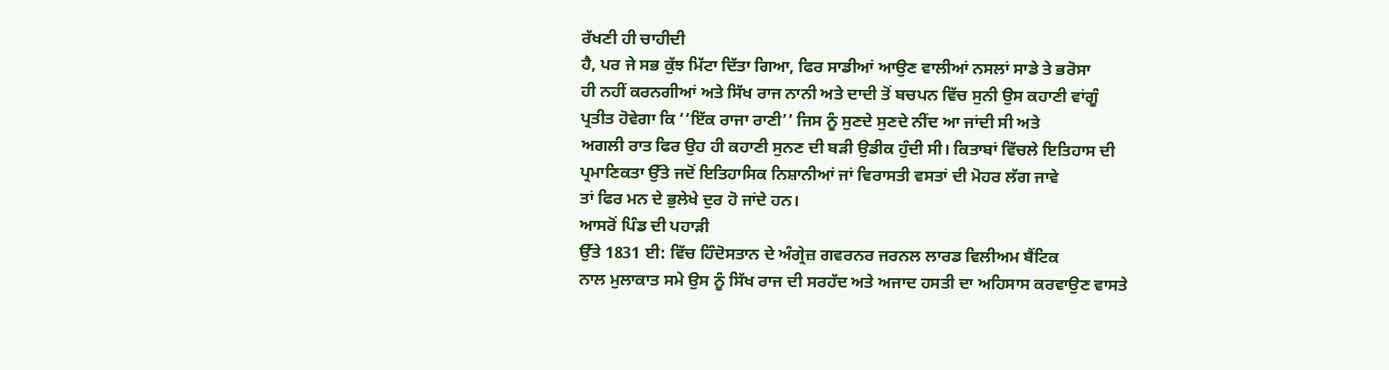ਰੱਖਣੀ ਹੀ ਚਾਹੀਦੀ
ਹੈ, ਪਰ ਜੇ ਸਭ ਕੁੱਝ ਮਿੱਟਾ ਦਿੱਤਾ ਗਿਆ, ਫਿਰ ਸਾਡੀਆਂ ਆਉਣ ਵਾਲੀਆਂ ਨਸਲਾਂ ਸਾਡੇ ਤੇ ਭਰੋਸਾ
ਹੀ ਨਹੀਂ ਕਰਨਗੀਆਂ ਅਤੇ ਸਿੱਖ ਰਾਜ ਨਾਨੀ ਅਤੇ ਦਾਦੀ ਤੋਂ ਬਚਪਨ ਵਿੱਚ ਸੁਨੀ ਉਸ ਕਹਾਣੀ ਵਾਂਗੂੰ
ਪ੍ਰਤੀਤ ਹੋਵੇਗਾ ਕਿ ‘‘ਇੱਕ ਰਾਜਾ ਰਾਣੀ’’ ਜਿਸ ਨੂੰ ਸੁਣਦੇ ਸੁਣਦੇ ਨੀਂਦ ਆ ਜਾਂਦੀ ਸੀ ਅਤੇ
ਅਗਲੀ ਰਾਤ ਫਿਰ ਉਹ ਹੀ ਕਹਾਣੀ ਸੁਨਣ ਦੀ ਬੜੀ ਉਡੀਕ ਹੁੰਦੀ ਸੀ। ਕਿਤਾਬਾਂ ਵਿੱਚਲੇ ਇਤਿਹਾਸ ਦੀ
ਪ੍ਰਮਾਣਿਕਤਾ ਉੱਤੇ ਜਦੋਂ ਇਤਿਹਾਸਿਕ ਨਿਸ਼ਾਨੀਆਂ ਜਾਂ ਵਿਰਾਸਤੀ ਵਸਤਾਂ ਦੀ ਮੋਹਰ ਲੱਗ ਜਾਵੇ
ਤਾਂ ਫਿਰ ਮਨ ਦੇ ਭੁਲੇਖੇ ਦੁਰ ਹੋ ਜਾਂਦੇ ਹਨ।
ਆਸਰੋਂ ਪਿੰਡ ਦੀ ਪਹਾੜੀ
ਉੱਤੇ 1831 ਈ: ਵਿੱਚ ਹਿੰਦੋਸਤਾਨ ਦੇ ਅੰਗ੍ਰੇਜ਼ ਗਵਰਨਰ ਜਰਨਲ ਲਾਰਡ ਵਿਲੀਅਮ ਬੈਂਟਿਕ
ਨਾਲ ਮੁਲਾਕਾਤ ਸਮੇ ਉਸ ਨੂੰ ਸਿੱਖ ਰਾਜ ਦੀ ਸਰਹੱਦ ਅਤੇ ਅਜਾਦ ਹਸਤੀ ਦਾ ਅਹਿਸਾਸ ਕਰਵਾਉਣ ਵਾਸਤੇ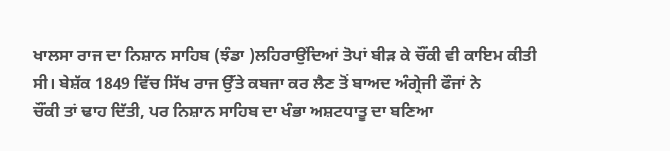ਖਾਲਸਾ ਰਾਜ ਦਾ ਨਿਸ਼ਾਨ ਸਾਹਿਬ (ਝੰਡਾ )ਲਹਿਰਾਉਂਦਿਆਂ ਤੋਪਾਂ ਬੀੜ ਕੇ ਚੌਂਕੀ ਵੀ ਕਾਇਮ ਕੀਤੀ
ਸੀ। ਬੇਸ਼ੱਕ 1849 ਵਿੱਚ ਸਿੱਖ ਰਾਜ ਉੱਤੇ ਕਬਜਾ ਕਰ ਲੈਣ ਤੋਂ ਬਾਅਦ ਅੰਗ੍ਰੇਜੀ ਫੌਜਾਂ ਨੇ
ਚੌਂਕੀ ਤਾਂ ਢਾਹ ਦਿੱਤੀ, ਪਰ ਨਿਸ਼ਾਨ ਸਾਹਿਬ ਦਾ ਖੰਭਾ ਅਸ਼ਟਧਾਤੂ ਦਾ ਬਣਿਆ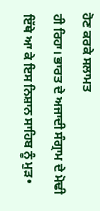ਹੋਣ ਕਰਕੇ ਸਲਾਮਤ
ਹੀ ਰਿਹਾ। ਭਾਰਤ ਦੇ ਅਜਾਦੀ ਸੰਗ੍ਰਾਮ ਦੇ ਮੋਢੀ ਇੱਥੇ ਆ ਕੇ ਇਸ ਨਿਸ਼ਾਨ ਸਾਹਿਬ ਨੂੰ ਮੁੜ•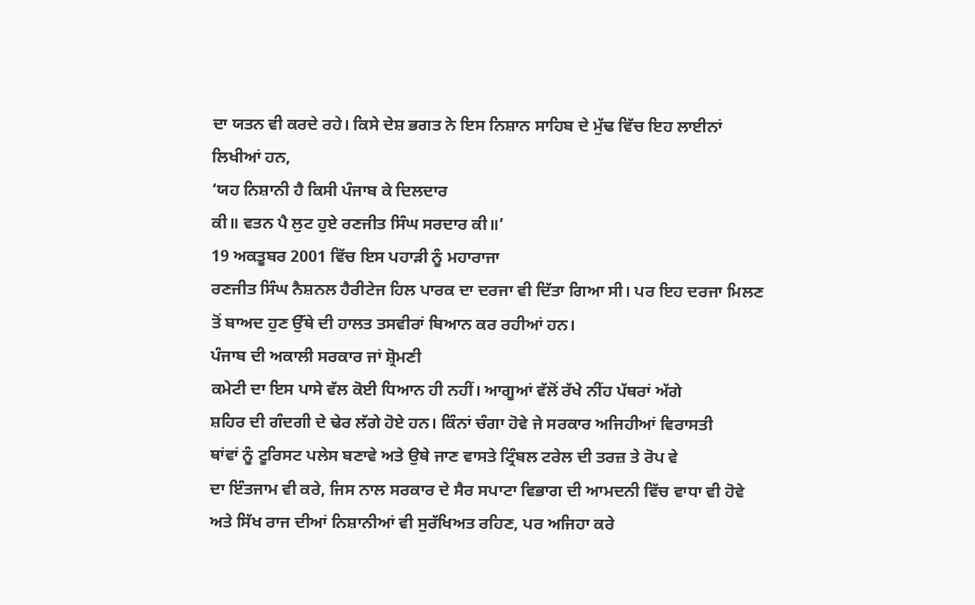ਦਾ ਯਤਨ ਵੀ ਕਰਦੇ ਰਹੇ। ਕਿਸੇ ਦੇਸ਼ ਭਗਤ ਨੇ ਇਸ ਨਿਸ਼ਾਨ ਸਾਹਿਬ ਦੇ ਮੁੱਢ ਵਿੱਚ ਇਹ ਲਾਈਨਾਂ
ਲਿਖੀਆਂ ਹਨ,
‘ਯਹ ਨਿਸ਼ਾਨੀ ਹੈ ਕਿਸੀ ਪੰਜਾਬ ਕੇ ਦਿਲਦਾਰ
ਕੀ॥ ਵਤਨ ਪੈ ਲੁਟ ਹੁਏ ਰਣਜੀਤ ਸਿੰਘ ਸਰਦਾਰ ਕੀ॥’
19 ਅਕਤੂਬਰ 2001 ਵਿੱਚ ਇਸ ਪਹਾੜੀ ਨੂੰ ਮਹਾਰਾਜਾ
ਰਣਜੀਤ ਸਿੰਘ ਨੈਸ਼ਨਲ ਹੈਰੀਟੇਜ ਹਿਲ ਪਾਰਕ ਦਾ ਦਰਜਾ ਵੀ ਦਿੱਤਾ ਗਿਆ ਸੀ। ਪਰ ਇਹ ਦਰਜਾ ਮਿਲਣ
ਤੋਂ ਬਾਅਦ ਹੁਣ ਉੱਥੇ ਦੀ ਹਾਲਤ ਤਸਵੀਰਾਂ ਬਿਆਨ ਕਰ ਰਹੀਆਂ ਹਨ।
ਪੰਜਾਬ ਦੀ ਅਕਾਲੀ ਸਰਕਾਰ ਜਾਂ ਸ਼੍ਰੋਮਣੀ
ਕਮੇਟੀ ਦਾ ਇਸ ਪਾਸੇ ਵੱਲ ਕੋਈ ਧਿਆਨ ਹੀ ਨਹੀਂ। ਆਗੂਆਂ ਵੱਲੋਂ ਰੱਖੇ ਨੀਂਹ ਪੱਥਰਾਂ ਅੱਗੇ
ਸ਼ਹਿਰ ਦੀ ਗੰਦਗੀ ਦੇ ਢੇਰ ਲੱਗੇ ਹੋਏ ਹਨ। ਕਿੰਨਾਂ ਚੰਗਾ ਹੋਵੇ ਜੇ ਸਰਕਾਰ ਅਜਿਹੀਆਂ ਵਿਰਾਸਤੀ
ਥਾਂਵਾਂ ਨੂੰ ਟੂਰਿਸਟ ਪਲੇਸ ਬਣਾਵੇ ਅਤੇ ਉਥੇ ਜਾਣ ਵਾਸਤੇ ਟ੍ਰਿੰਬਲ ਟਰੇਲ ਦੀ ਤਰਜ਼ ਤੇ ਰੋਪ ਵੇ
ਦਾ ਇੰਤਜਾਮ ਵੀ ਕਰੇ, ਜਿਸ ਨਾਲ ਸਰਕਾਰ ਦੇ ਸੈਰ ਸਪਾਟਾ ਵਿਭਾਗ ਦੀ ਆਮਦਨੀ ਵਿੱਚ ਵਾਧਾ ਵੀ ਹੋਵੇ
ਅਤੇ ਸਿੱਖ ਰਾਜ ਦੀਆਂ ਨਿਸ਼ਾਨੀਆਂ ਵੀ ਸੁਰੱਖਿਅਤ ਰਹਿਣ, ਪਰ ਅਜਿਹਾ ਕਰੇ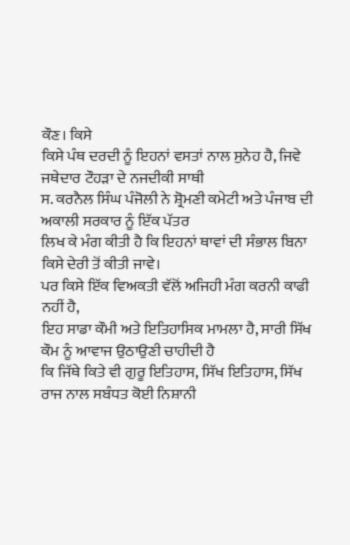ਕੌਣ। ਕਿਸੇ
ਕਿਸੇ ਪੰਥ ਦਰਦੀ ਨੂੰ ਇਹਨਾਂ ਵਸਤਾਂ ਨਾਲ ਸੁਨੇਹ ਹੈ, ਜਿਵੇ ਜਥੇਦਾਰ ਟੌਹੜਾ ਦੇ ਨਜਦੀਕੀ ਸਾਥੀ
ਸ. ਕਰਨੈਲ ਸਿੰਘ ਪੰਜੋਲੀ ਨੇ ਸ਼੍ਰੋਮਣੀ ਕਮੇਟੀ ਅਤੇ ਪੰਜਾਬ ਦੀ ਅਕਾਲੀ ਸਰਕਾਰ ਨੂੰ ਇੱਕ ਪੱਤਰ
ਲਿਖ ਕੇ ਮੰਗ ਕੀਤੀ ਹੈ ਕਿ ਇਹਨਾਂ ਥਾਵਾਂ ਦੀ ਸੰਭਾਲ ਬਿਨਾ ਕਿਸੇ ਦੇਰੀ ਤੋਂ ਕੀਤੀ ਜਾਵੇ।
ਪਰ ਕਿਸੇ ਇੱਕ ਵਿਅਕਤੀ ਵੱਲੋਂ ਅਜਿਹੀ ਮੰਗ ਕਰਨੀ ਕਾਫੀ ਨਹੀਂ ਹੈ,
ਇਹ ਸਾਡਾ ਕੌਮੀ ਅਤੇ ਇਤਿਹਾਸਿਕ ਮਾਮਲਾ ਹੈ, ਸਾਰੀ ਸਿੱਖ ਕੌਮ ਨੂੰ ਆਵਾਜ ਉਠਾਉਣੀ ਚਾਹੀਦੀ ਹੈ
ਕਿ ਜਿੱਥੇ ਕਿਤੇ ਵੀ ਗੁਰੂ ਇਤਿਹਾਸ, ਸਿੱਖ ਇਤਿਹਾਸ, ਸਿੱਖ ਰਾਜ ਨਾਲ ਸਬੰਧਤ ਕੋਈ ਨਿਸ਼ਾਨੀ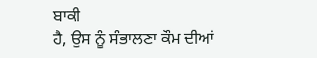ਬਾਕੀ
ਹੈ, ਉਸ ਨੂੰ ਸੰਭਾਲਣਾ ਕੌਮ ਦੀਆਂ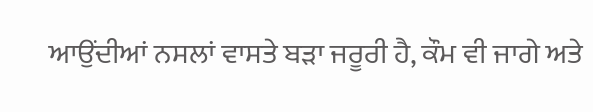ਆਉਂਦੀਆਂ ਨਸਲਾਂ ਵਾਸਤੇ ਬੜਾ ਜਰੂਰੀ ਹੈ, ਕੌਮ ਵੀ ਜਾਗੇ ਅਤੇ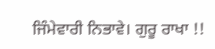ਜਿੰਮੇਵਾਰੀ ਨਿਭਾਵੇ। ਗੁਰੂ ਰਾਖਾ !!